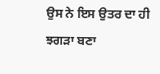ਉਸ ਨੇ ਇਸ ਉਤਰ ਦਾ ਹੀ ਝਗੜਾ ਬਣਾ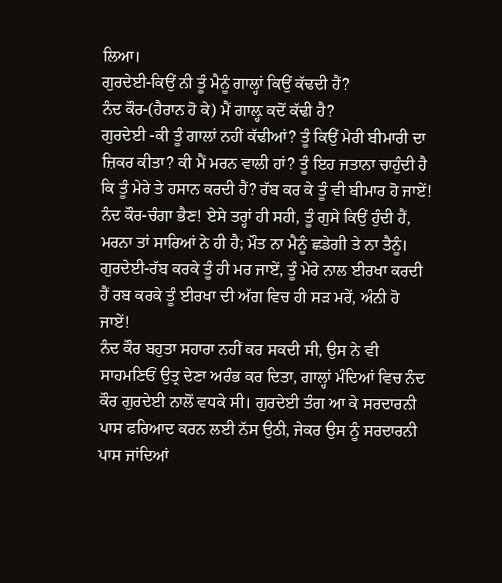ਲਿਆ।
ਗੁਰਦੇਈ-ਕਿਉਂ ਨੀ ਤੂੰ ਮੈਨੂੰ ਗਾਲ੍ਹਾਂ ਕਿਉਂ ਕੱਢਦੀ ਹੈਂ?
ਨੰਦ ਕੌਰ-(ਹੈਰਾਨ ਹੋ ਕੇ) ਮੈਂ ਗਾਲ਼੍ਹ ਕਦੋਂ ਕੱਢੀ ਹੈ?
ਗੁਰਦੇਈ -ਕੀ ਤੂੰ ਗਾਲਾਂ ਨਹੀਂ ਕੱਢੀਆਂ? ਤੂੰ ਕਿਉਂ ਮੇਰੀ ਬੀਮਾਰੀ ਦਾ ਜ਼ਿਕਰ ਕੀਤਾ? ਕੀ ਮੈਂ ਮਰਨ ਵਾਲੀ ਹਾਂ? ਤੂੰ ਇਹ ਜਤਾਨਾ ਚਾਹੁੰਦੀ ਹੈ ਕਿ ਤੂੰ ਮੇਰੇ ਤੇ ਹਸਾਨ ਕਰਦੀ ਹੈਂ? ਰੱਬ ਕਰ ਕੇ ਤੂੰ ਵੀ ਬੀਮਾਰ ਹੋ ਜਾਏਂ!
ਨੰਦ ਕੌਰ-ਚੰਗਾ ਭੈਣ! ਏਸੇ ਤਰ੍ਹਾਂ ਹੀ ਸਹੀ, ਤੂੰ ਗੁਸੇ ਕਿਉਂ ਹੁੰਦੀ ਹੈਂ, ਮਰਨਾ ਤਾਂ ਸਾਰਿਆਂ ਨੇ ਹੀ ਹੈ; ਮੌਤ ਨਾ ਮੈਨੂੰ ਛਡੇਗੀ ਤੇ ਨਾ ਤੈਨੂੰ।
ਗੁਰਦੇਈ-ਰੱਬ ਕਰਕੇ ਤੂੰ ਹੀ ਮਰ ਜਾਏਂ, ਤੂੰ ਮੇਰੇ ਨਾਲ ਈਰਖਾ ਕਰਦੀ ਹੈਂ ਰਬ ਕਰਕੇ ਤੂੰ ਈਰਖਾ ਦੀ ਅੱਗ ਵਿਚ ਹੀ ਸੜ ਮਰੇਂ, ਅੰਨੀ ਹੋ ਜਾਏਂ!
ਨੰਦ ਕੌਰ ਬਹੁਤਾ ਸਹਾਰਾ ਨਹੀਂ ਕਰ ਸਕਦੀ ਸੀ, ਉਸ ਨੇ ਵੀ ਸਾਹਮਣਿਓਂ ਉਤ੍ਰ ਦੇਣਾ ਅਰੰਭ ਕਰ ਦਿਤਾ, ਗਾਲ੍ਹਾਂ ਮੰਦਿਆਂ ਵਿਚ ਨੰਦ ਕੌਰ ਗੁਰਦੇਈ ਨਾਲੋਂ ਵਧਕੇ ਸੀ। ਗੁਰਦੇਈ ਤੰਗ ਆ ਕੇ ਸਰਦਾਰਨੀ ਪਾਸ ਫਰਿਆਦ ਕਰਨ ਲਈ ਨੱਸ ਉਠੀ, ਜੇਕਰ ਉਸ ਨੂੰ ਸਰਦਾਰਨੀ ਪਾਸ ਜਾਂਦਿਆਂ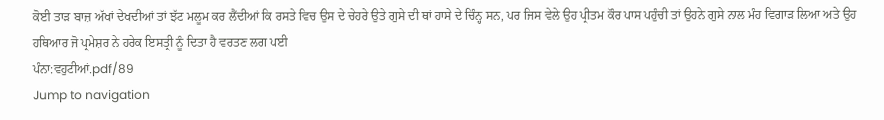ਕੋਈ ਤਾੜ ਬਾਜ਼ ਅੱਖਾਂ ਦੇਖਦੀਆਂ ਤਾਂ ਝੱਟ ਮਲੂਮ ਕਰ ਲੈਂਦੀਆਂ ਕਿ ਰਸਤੇ ਵਿਚ ਉਸ ਦੇ ਚੇਹਰੇ ਉਤੇ ਗੁਸੇ ਦੀ ਥਾਂ ਹਾਸੇ ਦੇ ਚਿੰਨ੍ਹ ਸਨ, ਪਰ ਜਿਸ ਵੇਲੇ ਉਹ ਪ੍ਰੀਤਮ ਕੌਰ ਪਾਸ ਪਹੁੰਚੀ ਤਾਂ ਉਹਨੇ ਗੁਸੇ ਨਾਲ ਮੰਹ ਵਿਗਾੜ ਲਿਆ ਅਤੇ ਉਹ ਹਥਿਆਰ ਜੋ ਪ੍ਰਮੇਸ਼ਰ ਨੇ ਹਰੇਕ ਇਸਤ੍ਰੀ ਨੂੰ ਦਿਤਾ ਹੈ ਵਰਤਣ ਲਗ ਪਈ
ਪੰਨਾ:ਵਹੁਟੀਆਂ.pdf/89
Jump to navigation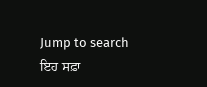Jump to search
ਇਹ ਸਫ਼ਾ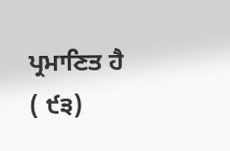ਪ੍ਰਮਾਣਿਤ ਹੈ
( ੯੩)